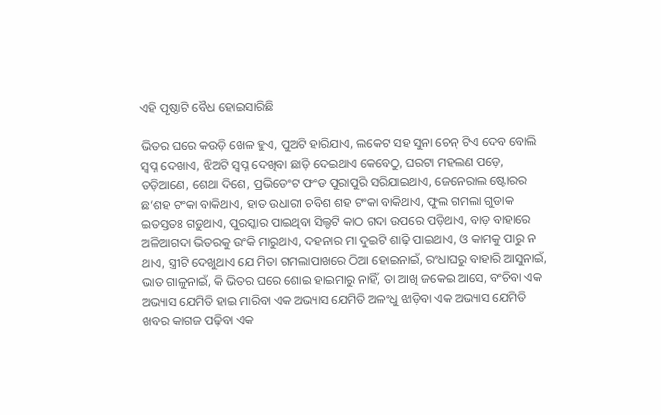ଏହି ପୃଷ୍ଠାଟି ବୈଧ ହୋଇସାରିଛି

ଭିତର ଘରେ କଉଡ଼ି ଖେଳ ହୁଏ, ପୁଅଟି ହାରିଯାଏ, ଲକେଟ ସହ ସୁନା ଚେନ୍ ଟିଏ ଦେବ ବୋଲି ସ୍ୱପ୍ନ ଦେଖାଏ, ଝିଅଟି ସ୍ୱପ୍ନ ଦେଖିବା ଛାଡ଼ି ଦେଇଥାଏ କେବେଠୁ, ଘରଟା ମହଲଣ ପଡ଼େ, ତଡ଼ିଆଣେ, ଶେଥା ଦିଶେ, ପ୍ରଭିଡେଂଟ ଫଂଡ ପୁରାପୁରି ସରିଯାଇଥାଏ, ଜେନେରାଲ ଷ୍ଟୋରର ଛ’ଶହ ଟଂକା ବାକିଥାଏ, ହାତ ଉଧାରୀ ଚବିଶ ଶହ ଟଂକା ବାକିଥାଏ, ଫୁଲ ଗମଲା ଗୁଡାକ ଇତସ୍ତତଃ ଗଡ଼ୁଥାଏ, ପୁରସ୍କାର ପାଇଥିବା ସିଲ୍ଡଟି କାଠ ଗଦା ଉପରେ ପଡ଼ିଥାଏ, ବାଡ଼ ବାହାରେ ଅଳିଆଗଦା ଭିତରକୁ ଉଂକି ମାରୁଥାଏ, ଦହନାର ମା ଦୁଇଟି ଶାଢ଼ି ପାଇଥାଏ, ଓ କାମକୁ ପାରୁ ନ ଥାଏ, ସ୍ତ୍ରୀଟି ଦେଖୁଥାଏ ଯେ ମିତା ଗମଲାପାଖରେ ଠିଆ ହୋଇନାଇଁ, ରଂଧାଘରୁ ବାହାରି ଆସୁନାଇଁ, ଭାତ ଗାଳୁନାଇଁ, କି ଭିତର ଘରେ ଶୋଇ ହାଇମାରୁ ନାହିଁ, ତା ଆଖି ଜକେଇ ଆସେ, ବଂଚିବା ଏକ ଅଭ୍ୟାସ ଯେମିତି ହାଇ ମାରିବା ଏକ ଅଭ୍ୟାସ ଯେମିତି ଅଳଂଧୁ ଝାଡ଼ିବା ଏକ ଅଭ୍ୟାସ ଯେମିତି ଖବର କାଗଜ ପଢ଼ିବା ଏକ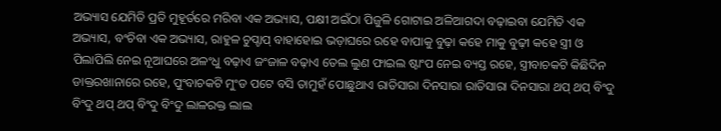ଅଭ୍ୟାସ ଯେମିତି ପ୍ରତି ମୁହୂର୍ତରେ ମରିବା ଏକ ଅଭ୍ୟାସ, ପକ୍ଷୀ ଅଇଁଠା ପିଜୁଳି ଗୋଟାଇ ଅଳିଆଗଦା ବଢ଼ାଇବା ଯେମିତି ଏକ ଅଭ୍ୟାସ, ବଂଚିବା ଏକ ଅଭ୍ୟାସ, ରାହୁଳ ଚୁପ୍ଚାପ୍ ବାହାହୋଇ ଭଡ଼ାଘରେ ରହେ ବାପାକୁ ବୁଢ଼ା କହେ ମାକୁ ବୁଢ଼ୀ କହେ ସ୍ତ୍ରୀ ଓ ପିଲାପିଲି ନେଇ ନୂଆଘରେ ଅଳଂଧୁ ବଢ଼ାଏ ଜଂଜାଳ ବଢ଼ାଏ ତେଲ ଲୁଣ ଫାଇଲ ଷ୍ଟାଂପ ନେଇ ବ୍ୟସ୍ତ ରହେ, ସ୍ତ୍ରୀବାଚକଟି କିଛିଦିନ ଡାକ୍ତରଖାନାରେ ରହେ, ପୁଂବାଚକଟି ମୁଂଡ ପଟେ ବସି ତାମୁହଁ ପୋଛୁଥାଏ ରାତିସାରା ଦିନସାରା ରାତିସାରା ଦିନସାରା ଥପ୍ ଥପ୍ ବିଂଦୁ ବିଂଦୁ ଥପ୍ ଥପ୍ ବିଂଦୁ ବିଂଦୁ ଲାଳରକ୍ତ ଲାଲ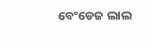ବେଂଡେଜ ଲାଲ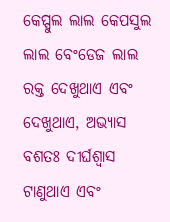କେପ୍ସୁଲ ଲାଲ କେପସୁଲ ଲାଲ ବେଂଡେଜ ଲାଲ ରକ୍ତ ଦେଖୁଥାଏ ଏବଂ ଦେଖୁଥାଏ, ଅଭ୍ୟାସ ବଶତଃ ଦୀର୍ଘଶ୍ୱାସ ଟାଣୁଥାଏ ଏବଂ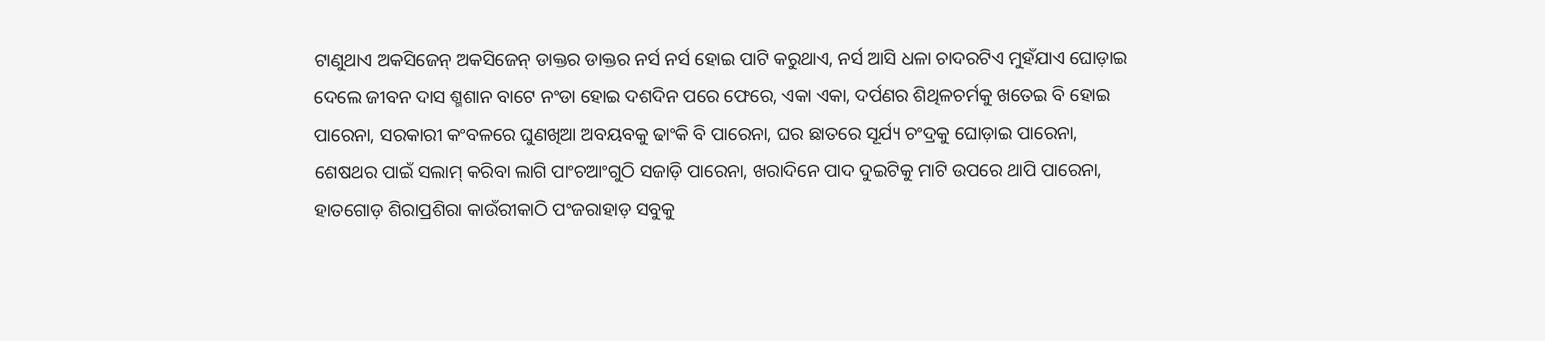ଟାଣୁଥାଏ ଅକସିଜେନ୍ ଅକସିଜେନ୍ ଡାକ୍ତର ଡାକ୍ତର ନର୍ସ ନର୍ସ ହୋଇ ପାଟି କରୁଥାଏ, ନର୍ସ ଆସି ଧଳା ଚାଦରଟିଏ ମୁହଁଯାଏ ଘୋଡ଼ାଇ ଦେଲେ ଜୀବନ ଦାସ ଶ୍ମଶାନ ବାଟେ ନଂଡା ହୋଇ ଦଶଦିନ ପରେ ଫେରେ, ଏକା ଏକା, ଦର୍ପଣର ଶିଥିଳଚର୍ମକୁ ଖତେଇ ବି ହୋଇ ପାରେନା, ସରକାରୀ କଂବଳରେ ଘୁଣଖିଆ ଅବୟବକୁ ଢାଂକି ବି ପାରେନା, ଘର ଛାତରେ ସୂର୍ଯ୍ୟ ଚଂଦ୍ରକୁ ଘୋଡ଼ାଇ ପାରେନା, ଶେଷଥର ପାଇଁ ସଲାମ୍ କରିବା ଲାଗି ପାଂଚଆଂଗୁଠି ସଜାଡ଼ି ପାରେନା, ଖରାଦିନେ ପାଦ ଦୁଇଟିକୁ ମାଟି ଉପରେ ଥାପି ପାରେନା, ହାତଗୋଡ଼ ଶିରାପ୍ରଶିରା କାଉଁରୀକାଠି ପଂଜରାହାଡ଼ ସବୁକୁ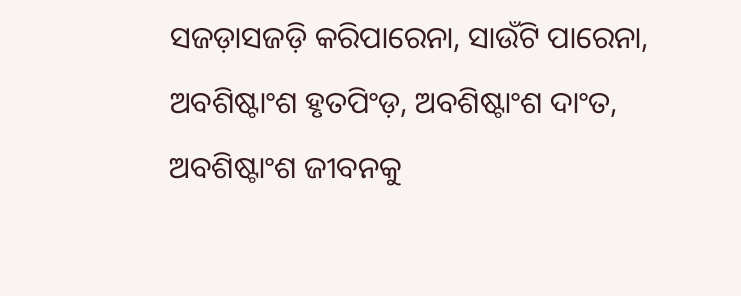ସଜଡ଼ାସଜଡ଼ି କରିପାରେନା, ସାଉଁଟି ପାରେନା, ଅବଶିଷ୍ଟାଂଶ ହୃତପିଂଡ଼, ଅବଶିଷ୍ଟାଂଶ ଦାଂତ, ଅବଶିଷ୍ଟାଂଶ ଜୀବନକୁ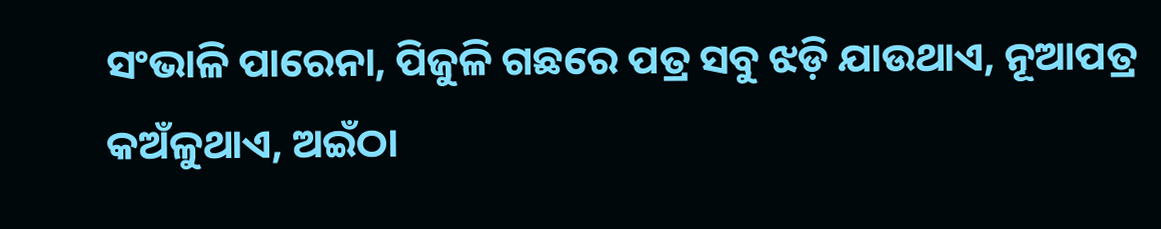ସଂଭାଳି ପାରେନା, ପିଜୁଳି ଗଛରେ ପତ୍ର ସବୁ ଝଡ଼ି ଯାଉଥାଏ, ନୂଆପତ୍ର କଅଁଳୁଥାଏ, ଅଇଁଠା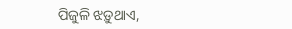ପିଜୁଳି ଝଡ଼ୁଥାଏ,